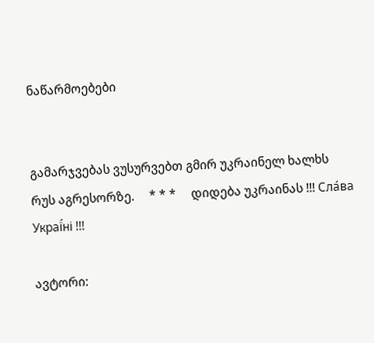ნაწარმოებები


გამარჯვებას ვუსურვებთ გმირ უკრაინელ ხალხს რუს აგრესორზე.     * * *     დიდება უკრაინას !!! Сла́ва Украї́ні !!!

ავტორი: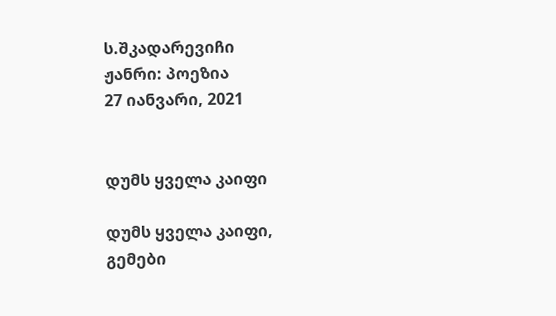ს.შკადარევიჩი
ჟანრი: პოეზია
27 იანვარი, 2021


დუმს ყველა კაიფი

დუმს ყველა კაიფი,
გემები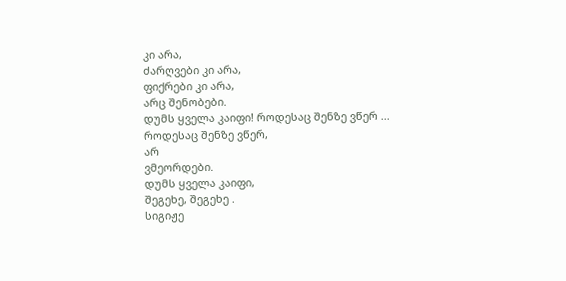კი არა,
ძარღვები კი არა,
ფიქრები კი არა,
არც შენობები.
დუმს ყველა კაიფი! როდესაც შენზე ვწერ ...
როდესაც შენზე ვწერ,
არ
ვმეორდები.
დუმს ყველა კაიფი,
შეგეხე, შეგეხე .
სიგიჟე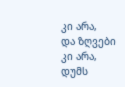კი არა,
და ზღვები კი არა,
დუმს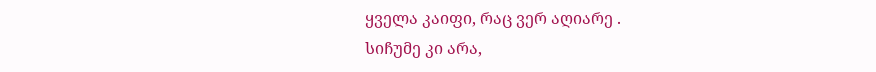ყველა კაიფი, რაც ვერ აღიარე .
სიჩუმე კი არა,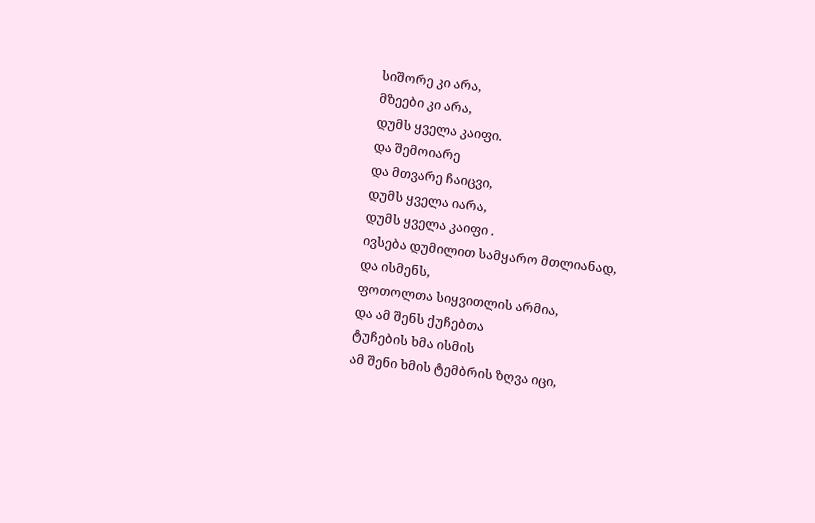სიშორე კი არა,
მზეები კი არა,
დუმს ყველა კაიფი.
და შემოიარე
და მთვარე ჩაიცვი,
დუმს ყველა იარა,
დუმს ყველა კაიფი .
ივსება დუმილით სამყარო მთლიანად,
და ისმენს,
ფოთოლთა სიყვითლის არმია,
და ამ შენს ქუჩებთა
ტუჩების ხმა ისმის
ამ შენი ხმის ტემბრის ზღვა იცი,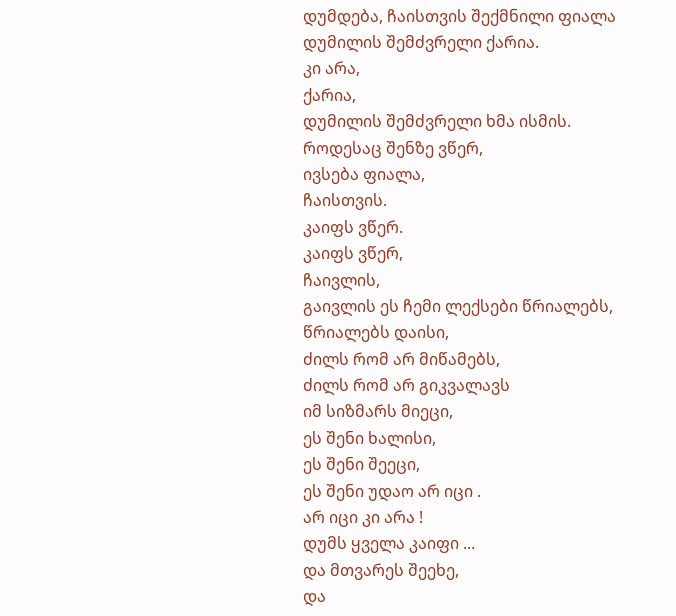დუმდება, ჩაისთვის შექმნილი ფიალა
დუმილის შემძვრელი ქარია.
კი არა,
ქარია,
დუმილის შემძვრელი ხმა ისმის.
როდესაც შენზე ვწერ,
ივსება ფიალა,
ჩაისთვის.
კაიფს ვწერ.
კაიფს ვწერ,
ჩაივლის,
გაივლის ეს ჩემი ლექსები წრიალებს,
წრიალებს დაისი,
ძილს რომ არ მიწამებს,
ძილს რომ არ გიკვალავს
იმ სიზმარს მიეცი,
ეს შენი ხალისი,
ეს შენი შეეცი,
ეს შენი უდაო არ იცი .
არ იცი კი არა !
დუმს ყველა კაიფი ...
და მთვარეს შეეხე,
და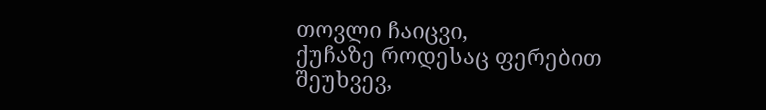თოვლი ჩაიცვი,
ქუჩაზე როდესაც ფერებით შეუხვევ,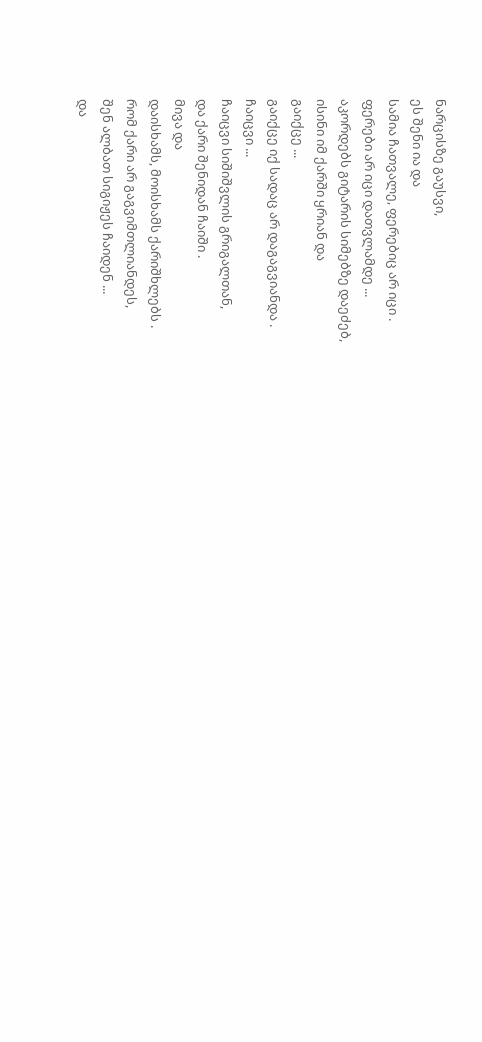ნარცისზე გაუსვი,
ეს შენი ია და
სამია ჩათვალე, ფერებიც არ იცი .
ფერები არ იცი დათვლამდე ...
აკორდებს გიტარის სიმებზე დაეძებ,
ისინი იმ ქარში ყრიან და
გაიქცე ...
გაიქცე იქ სადაც არ დაგაგვიანდა .
ჩაიცვი ...
ჩაიცვი სიშიშვლის გრიგალთან,
და ქარი შენიდან ჩაიში .
მივა და
დაისხამს, მოისხამს ქარიშხლებს .
რომ ქარი არ გაგვიმთლიანდეს,
შენ ალბათ სიგიჟეს ჩაიდენ ...
და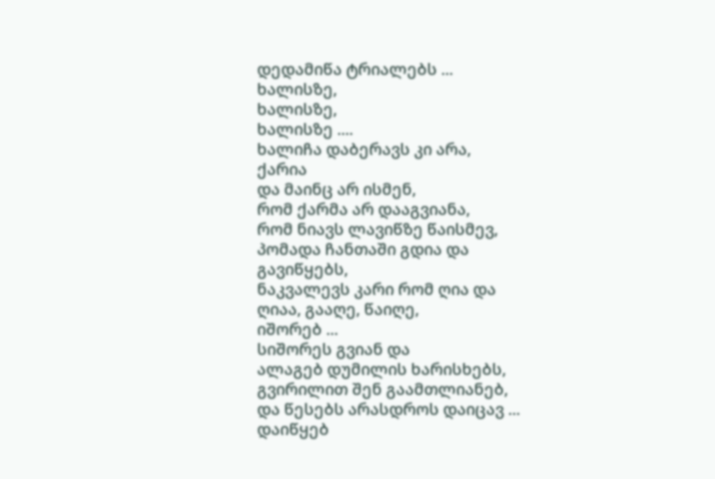დედამიწა ტრიალებს ...
ხალისზე,
ხალისზე,
ხალისზე ....
ხალიჩა დაბერავს კი არა,
ქარია
და მაინც არ ისმენ,
რომ ქარმა არ დააგვიანა,
რომ ნიავს ლავიწზე წაისმევ,
პომადა ჩანთაში გდია და
გავიწყებს,
ნაკვალევს კარი რომ ღია და
ღიაა, გააღე, წაიღე,
იშორებ ...
სიშორეს გვიან და
ალაგებ დუმილის ხარისხებს,
გვირილით შენ გაამთლიანებ,
და წესებს არასდროს დაიცავ ...
დაიწყებ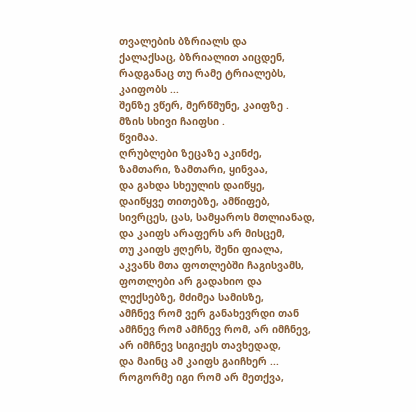თვალების ბზრიალს და
ქალაქსაც, ბზრიალით აიცდენ,
რადგანაც თუ რამე ტრიალებს,
კაიფობს ...
შენზე ვწერ, მერწმუნე, კაიფზე .
მზის სხივი ჩაიფსი .
წვიმაა.
ღრუბლები ზეცაზე აკინძე,
ზამთარი, ზამთარი, ყინვაა,
და გახდა სხეულის დაიწყე,
დაიწყვე თითებზე, ამწიფებ,
სივრცეს, ცას, სამყაროს მთლიანად,
და კაიფს არაფერს არ მისცემ,
თუ კაიფს ჟღერს, შენი ფიალა,
აკვანს მთა ფოთლებში ჩაგისვამს,
ფოთლები არ გადახიო და
ლექსებზე, მძიმეა სამისზე,
ამჩნევ რომ ვერ განახევრდი თან
ამჩნევ რომ ამჩნევ რომ, არ იმჩნევ,
არ იმჩნევ სიგიჟეს თავხედად,
და მაინც ამ კაიფს გაიჩხერ ...
როგორმე იგი რომ არ მეთქვა,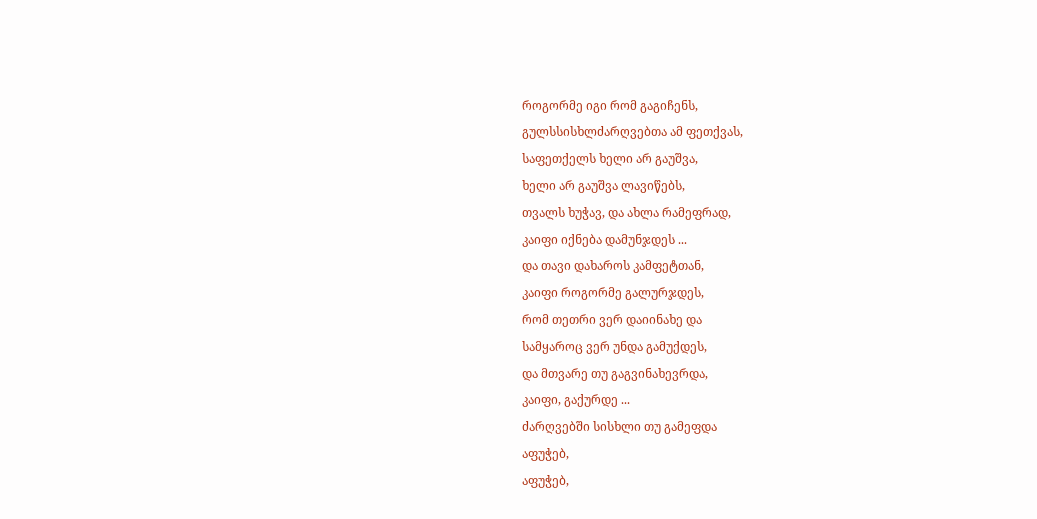როგორმე იგი რომ გაგიჩენს,
გულსსისხლძარღვებთა ამ ფეთქვას,
საფეთქელს ხელი არ გაუშვა,
ხელი არ გაუშვა ლავიწებს,
თვალს ხუჭავ, და ახლა რამეფრად,
კაიფი იქნება დამუნჯდეს ...
და თავი დახაროს კამფეტთან,
კაიფი როგორმე გალურჯდეს,
რომ თეთრი ვერ დაიინახე და
სამყაროც ვერ უნდა გამუქდეს,
და მთვარე თუ გაგვინახევრდა,
კაიფი, გაქურდე ...
ძარღვებში სისხლი თუ გამეფდა
აფუჭებ,
აფუჭებ,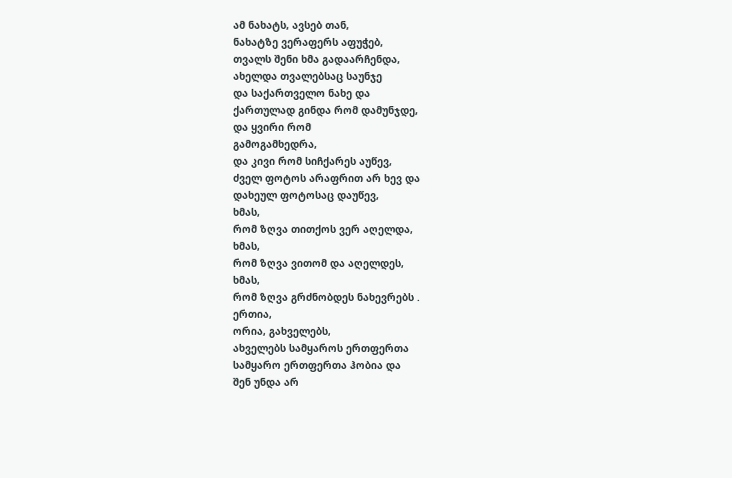ამ ნახატს, ავსებ თან,
ნახატზე ვერაფერს აფუჭებ,
თვალს შენი ხმა გადაარჩენდა,
ახელდა თვალებსაც საუნჯე
და საქართველო ნახე და
ქართულად გინდა რომ დამუნჯდე,
და ყვირი რომ
გამოგამხედრა,
და კივი რომ სიჩქარეს აუწევ,
ძველ ფოტოს არაფრით არ ხევ და
დახეულ ფოტოსაც დაუწევ,
ხმას,
რომ ზღვა თითქოს ვერ აღელდა,
ხმას,
რომ ზღვა ვითომ და აღელდეს,
ხმას,
რომ ზღვა გრძნობდეს ნახევრებს .
ერთია,
ორია, გახველებს,
ახველებს სამყაროს ერთფერთა
სამყარო ერთფერთა ჰობია და
შენ უნდა არ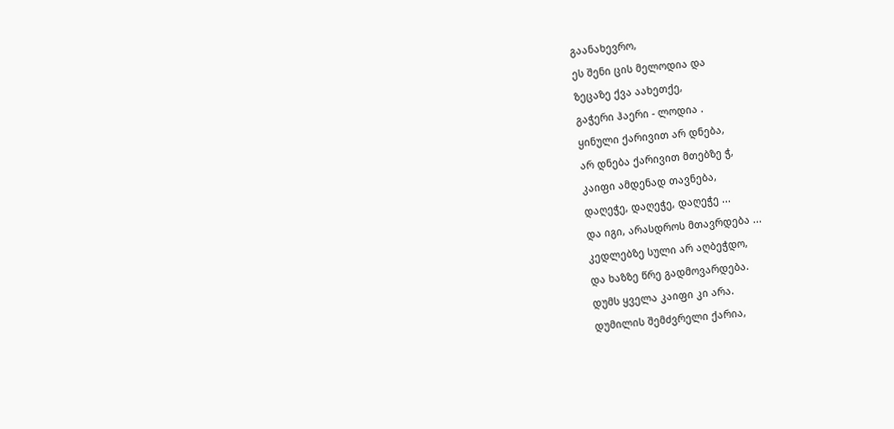გაანახევრო,
ეს შენი ცის მელოდია და
ზეცაზე ქვა აახეთქე,
გაჭერი ჰაერი - ლოდია .
ყინული ქარივით არ დნება,
არ დნება ქარივით მთებზე ჭ,
კაიფი ამდენად თავნება,
დაღეჭე, დაღეჭე, დაღეჭე ...
და იგი, არასდროს მთავრდება ...
კედლებზე სული არ აღბეჭდო,
და ხაზზე წრე გადმოვარდება.
დუმს ყველა კაიფი კი არა.
დუმილის შემძვრელი ქარია,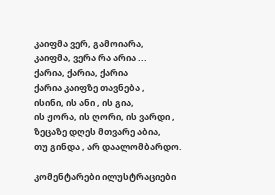კაიფმა ვერ, გამოიარა,
კაიფმა, ვერა რა არია ...
ქარია, ქარია, ქარია
ქარია კაიფზე თავნება ,
ისინი, ის ანი , ის გია,
ის ჟორა, ის ღორი, ის ვარდი ,
ზეცაზე დღეს მთვარე აბია,
თუ გინდა , არ დაალომბარდო.

კომენტარები ილუსტრაციები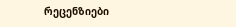რეცენზიები